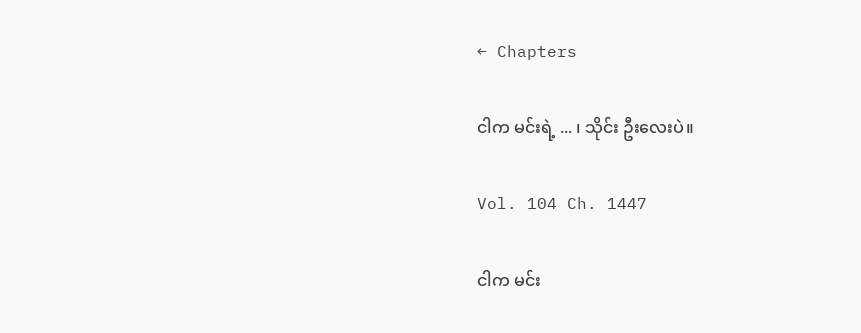← Chapters

ငါက မင်းရဲ့ ... ၊ သိုင်း ဦးလေးပဲ။

Vol. 104 Ch. 1447

ငါက မင်း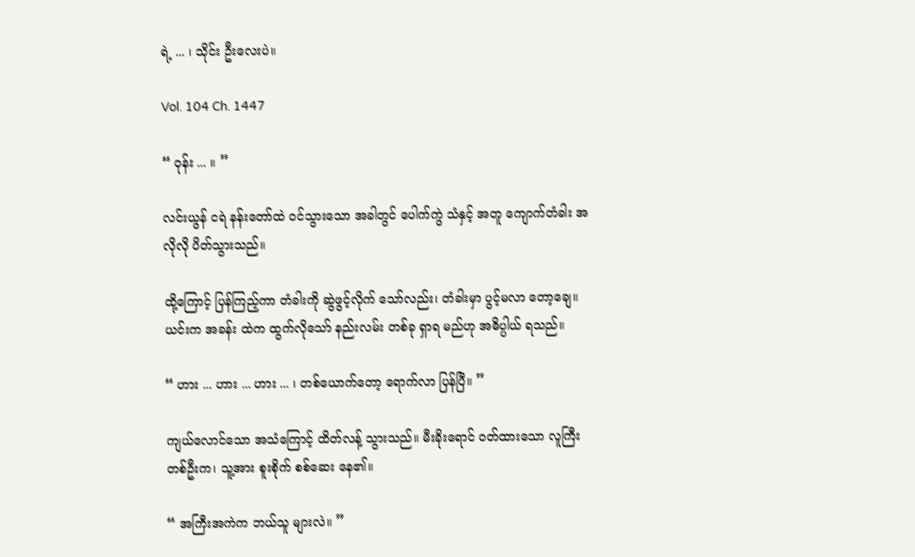ရဲ့ ... ၊ သိုင်း ဦးလေးပဲ။

Vol. 104 Ch. 1447

“ ဝုန်း ... ။ ”

လင်းယွန် ငရဲ နန်းတော်ထဲ ဝင်သွားသော အခါတွင် ပေါက်ကွဲ သံနှင့် အတူ ကျောက်တံခါး အလိုလို ပိတ်သွားသည်။

ထို့ကြောင့် ပြန်ကြည့်ကာ တံခါးကို ဆွဲဖွင့်လိုက် သော်လည်း၊ တံခါးမှာ ပွင့်မလာ တော့ချေ။ ယင်းက အခန်း ထဲက ထွက်လိုသော် နည်းလမ်း တစ်ခု ရှာရ မည်ဟု အဓိပ္ပါယ် ရသည်။

“ ဟား ... ဟား ... ဟား ... ၊ တစ်ယောက်တော့ ရောက်လာ ပြန်ပြီ။ ”

ကျယ်လောင်သော အသံကြောင့် ထိတ်လန့် သွားသည်။ မီးခိုးရောင် ဝတ်ထားသော လူကြီး တစ်ဦးက၊ သူ့အား စူးစိုက် စစ်ဆေး နေ၏။

“ အကြီးအကဲက ဘယ်သူ များလဲ။ ”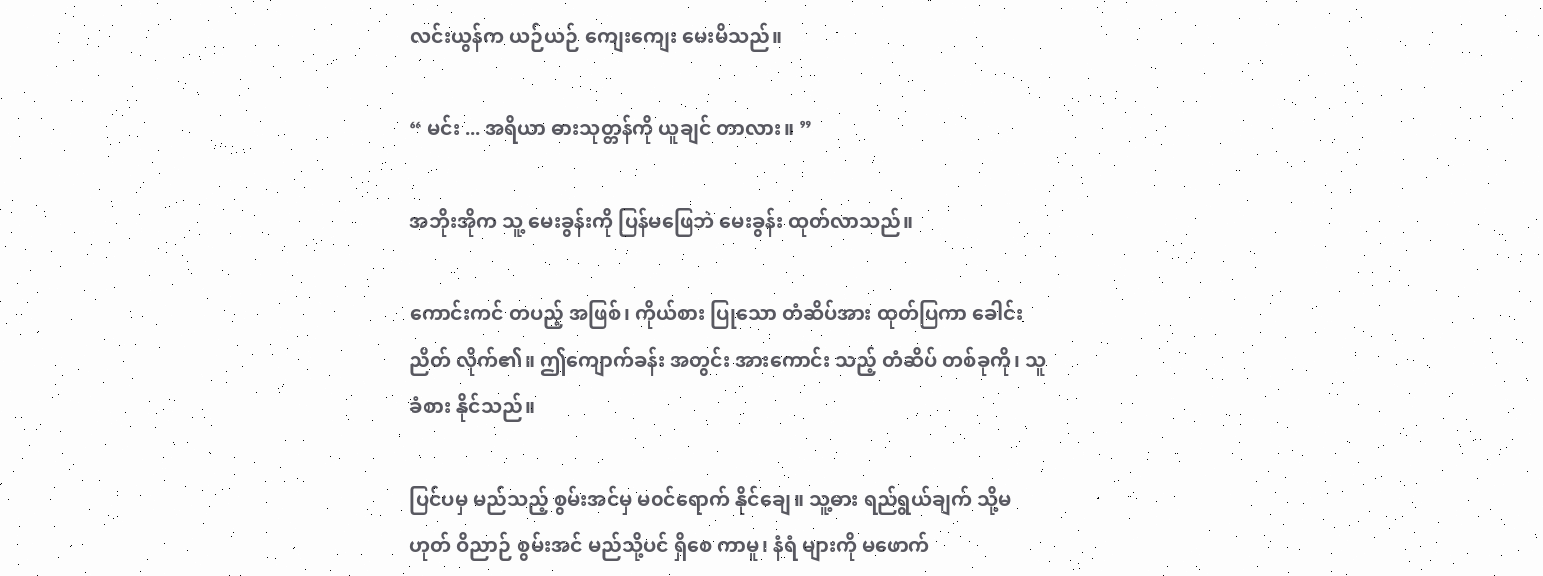လင်းယွန်က ယဉ်ယဉ် ကျေးကျေး မေးမိသည်။

“ မင်း ... အရိယာ ဓားသုတ္တန်ကို ယူချင် တာလား။ ”

အဘိုးအိုက သူ့ မေးခွန်းကို ပြန်မဖြေဘဲ မေးခွန်း ထုတ်လာသည်။

ကောင်းကင် တပည့် အဖြစ်၊ ကိုယ်စား ပြုသော တံဆိပ်အား ထုတ်ပြကာ ခေါင်းညိတ် လိုက်၏။ ဤကျောက်ခန်း အတွင်း အားကောင်း သည့် တံဆိပ် တစ်ခုကို၊ သူ ခံစား နိုင်သည်။

ပြင်ပမှ မည်သည့် စွမ်းအင်မှ မ၀င်ရောက် နိုင်ချေ။ သူ့ဓား ရည်ရွယ်ချက် သို့မဟုတ် ဝိညာဉ် စွမ်းအင် မည်သို့ပင် ရှိစေ ကာမူ၊ နံရံ များကို မဖောက်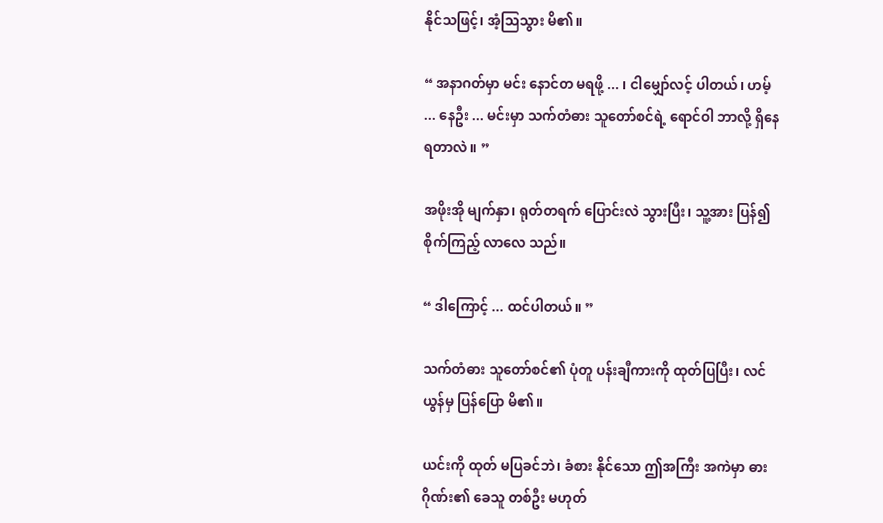နိုင်သဖြင့်၊ အံ့ဩသွား မိ၏။

“ အနာဂတ်မှာ မင်း နောင်တ မရဖို့ ... ၊ ငါမျှော်လင့် ပါတယ်၊ ဟမ့် ... နေဦး ... မင်းမှာ သက်တံဓား သူတော်စင်ရဲ့ ရောင်ဝါ ဘာလို့ ရှိနေ ရတာလဲ။ ”

အဖိုးအို မျက်နှာ၊ ရုတ်တရက် ပြောင်းလဲ သွားပြီး၊ သူ့အား ပြန်၍ စိုက်ကြည့် လာလေ သည်။

“ ဒါကြောင့် ... ထင်ပါတယ်။ ”

သက်တံဓား သူတော်စင်၏ ပုံတူ ပန်းချီကားကို ထုတ်ပြပြီး၊ လင်ယွန်မှ ပြန်ပြော မိ၏။

ယင်းကို ထုတ် မပြခင်ဘဲ၊ ခံစား နိုင်သော ဤအကြီး အကဲမှာ ဓားဂိုဏ်း၏ ခေသူ တစ်ဦး မဟုတ်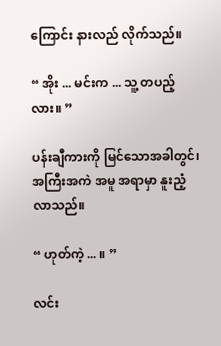ကြောင်း နားလည် လိုက်သည်။

“ အိုး ... မင်းက ... သူ့ တပည့်လား။ ”

ပန်းချီကားကို မြင်သောအခါတွင်၊ အကြီးအကဲ အမူ အရာမှာ နူးညံ့ လာသည်။

“ ဟုတ်ကဲ့ ... ။ ”

လင်း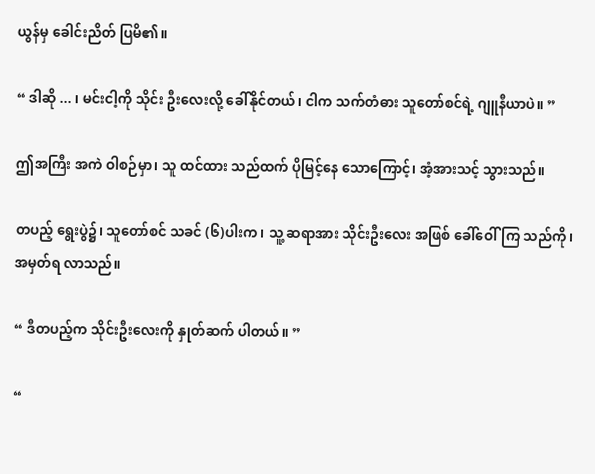ယွန်မှ ခေါင်းညိတ် ပြမိ၏။

“ ဒါဆို ... ၊ မင်းငါ့ကို သိုင်း ဦးလေးလို့ ခေါ်နိုင်တယ်၊ ငါက သက်တံဓား သူတော်စင်ရဲ့ ဂျူနီယာပဲ။ ”

ဤအကြီး အကဲ ဝါစဉ်မှာ၊ သူ ထင်ထား သည်ထက် ပိုမြင့်နေ သောကြောင့်၊ အံ့အားသင့် သွားသည်။

တပည့် ရွေးပွဲ၌၊ သူတော်စင် သခင် (၆)ပါးက၊ သူ့ ဆရာအား သိုင်းဦးလေး အဖြစ် ခေါ်ဝေါ်ကြ သည်ကို၊ အမှတ်ရ လာသည်။

“ ဒီတပည့်က သိုင်းဦးလေးကို နှုတ်ဆက် ပါတယ်။ ”

“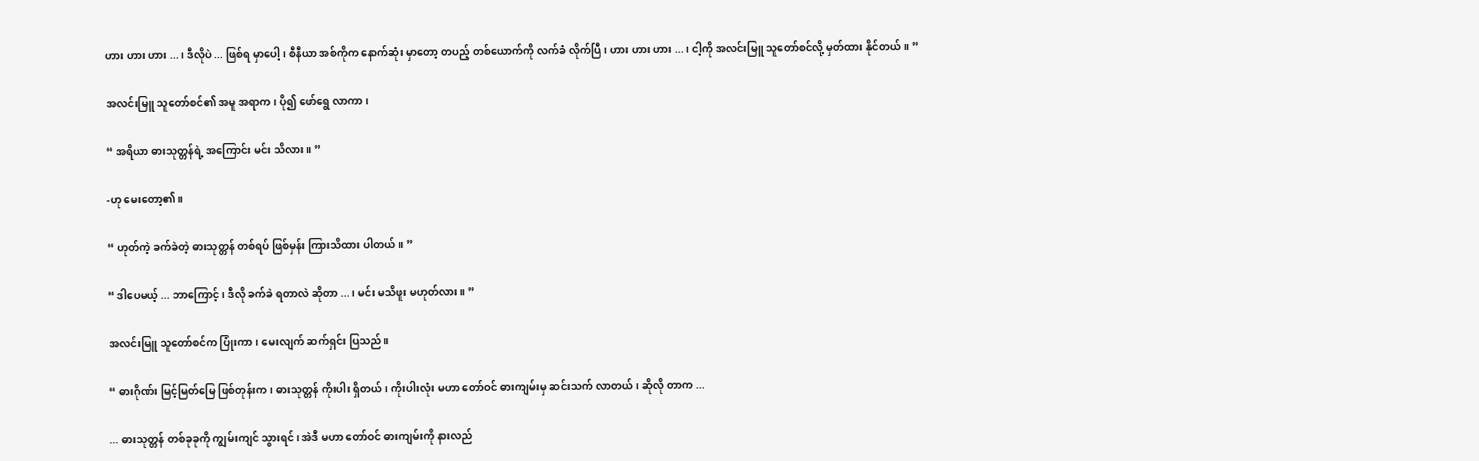ဟား ဟား ဟား ... ၊ ဒီလိုပဲ ... ဖြစ်ရ မှာပေါ့၊ စီနီယာ အစ်ကိုက နောက်ဆုံး မှာတော့ တပည့် တစ်ယောက်ကို လက်ခံ လိုက်ပြီ၊ ဟား ဟား ဟား ... ၊ ငါ့ကို အလင်းမြူ သူတော်စင်လို့ မှတ်ထား နိုင်တယ်။ ”

အလင်းမြူ သူတော်စင်၏ အမူ အရာက၊ ပို၍ ဖော်ရွေ လာကာ၊

“ အရိယာ ဓားသုတ္တန်ရဲ့ အကြောင်း မင်း သိလား။ ”

-ဟု မေးတော့၏။

“ ဟုတ်ကဲ့ ခက်ခဲတဲ့ ဓားသုတ္တန် တစ်ရပ် ဖြစ်မှန်း ကြားသိထား ပါတယ်။ ”

“ ဒါပေမယ့် ... ဘာကြောင့်၊ ဒီလို ခက်ခဲ ရတာလဲ ဆိုတာ ... ၊ မင်း မသိဖူး မဟုတ်လား။ ”

အလင်းမြူ သူတော်စင်က ပြုံးကာ၊ မေးလျက် ဆက်ရှင်း ပြသည်။

“ ဓားဂိုဏ်း မြင့်မြတ်မြေ ဖြစ်တုန်းက၊ ဓားသုတ္တန် ကိုးပါး ရှိတယ်၊ ကိုးပါးလုံး မဟာ တော်ဝင် ဓားကျမ်းမှ ဆင်းသက် လာတယ်၊ ဆိုလို တာက ...

... ဓားသုတ္တန် တစ်ခုခုကို ကျွမ်းကျင် သွားရင်၊ အဲဒီ မဟာ တော်ဝင် ဓားကျမ်းကို နားလည်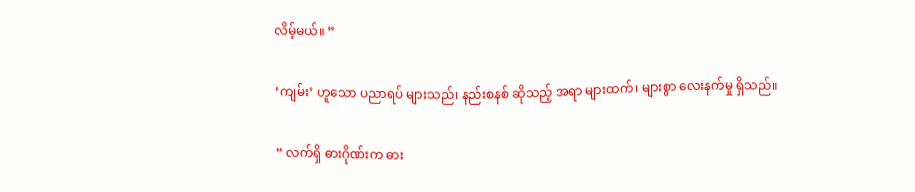လိမ့်မယ်။ ”

‘ကျမ်း’ ဟူသော ပညာရပ် များသည်၊ နည်းစနစ် ဆိုသည့် အရာ များထက်၊ များစွာ လေးနက်မှု ရှိသည်။

“ လက်ရှိ ဓားဂိုဏ်းက ဓား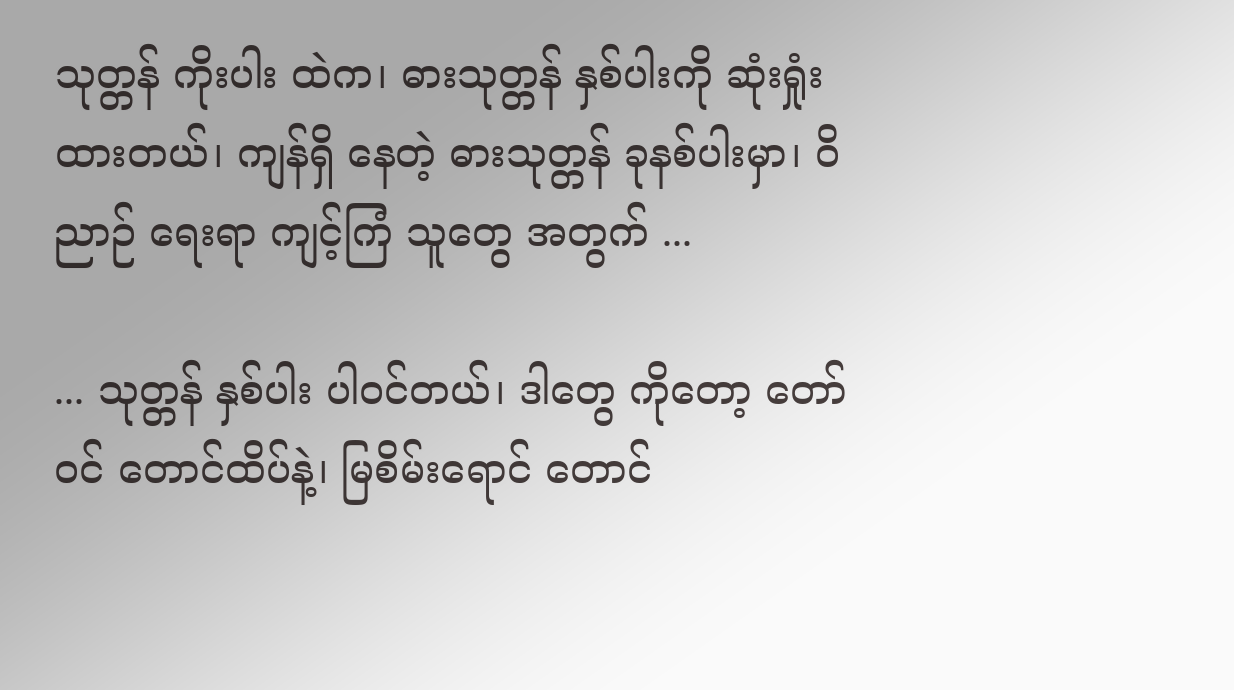သုတ္တန် ကိုးပါး ထဲက၊ ဓားသုတ္တန် နှစ်ပါးကို ဆုံးရှုံး ထားတယ်၊ ကျန်ရှိ နေတဲ့ ဓားသုတ္တန် ခုနစ်ပါးမှာ၊ ဝိညာဉ် ရေးရာ ကျင့်ကြံ သူတွေ အတွက် ...

... သုတ္တန် နှစ်ပါး ပါဝင်တယ်၊ ဒါတွေ ကိုတော့ တော်ဝင် တောင်ထိပ်နဲ့၊ မြစိမ်းရောင် တောင်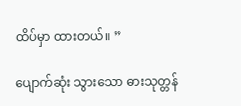ထိပ်မှာ ထားတယ်။ ”

ပျောက်ဆုံး သွားသော ဓားသုတ္တန်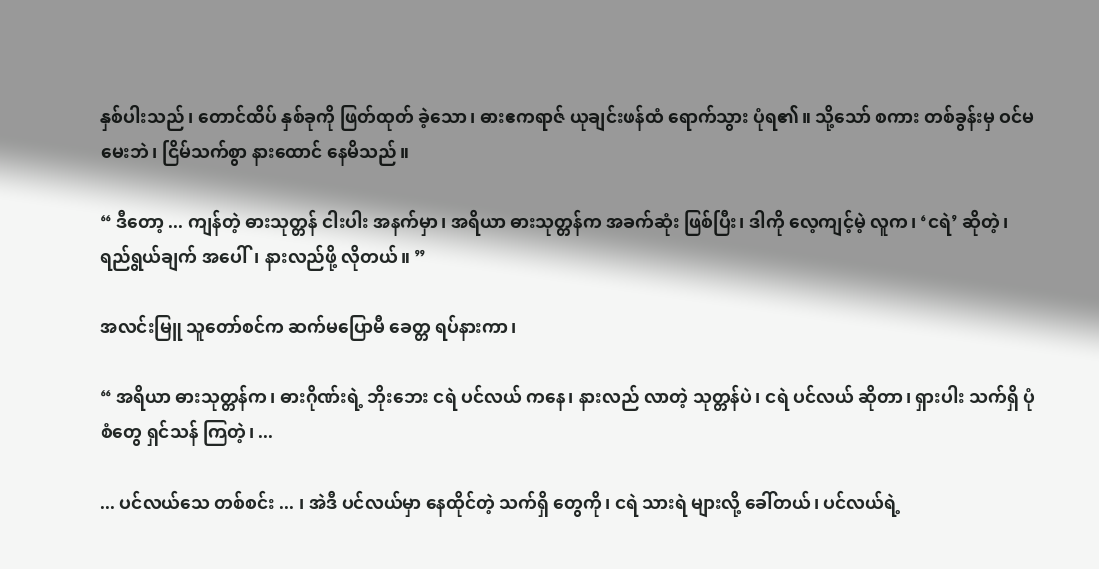နှစ်ပါးသည်၊ တောင်ထိပ် နှစ်ခုကို ဖြတ်ထုတ် ခဲ့သော၊ ဓားဧကရာဇ် ယုချင်းဖန်ထံ ရောက်သွား ပုံရ၏။ သို့သော် စကား တစ်ခွန်းမှ ဝင်မမေးဘဲ၊ ငြိမ်သက်စွာ နားထောင် နေမိသည်။

“ ဒီတော့ ... ကျန်တဲ့ ဓားသုတ္တန် ငါးပါး အနက်မှာ၊ အရိယာ ဓားသုတ္တန်က အခက်ဆုံး ဖြစ်ပြီး၊ ဒါကို လေ့ကျင့်မဲ့ လူက၊ ‘ငရဲ’ ဆိုတဲ့၊ ရည်ရွယ်ချက် အပေါ်၊ နားလည်ဖို့ လိုတယ်။ ”

အလင်းမြူ သူတော်စင်က ဆက်မပြောမီ ခေတ္တ ရပ်နားကာ၊

“ အရိယာ ဓားသုတ္တန်က၊ ဓားဂိုဏ်းရဲ့ ဘိုးဘေး ငရဲ ပင်လယ် ကနေ၊ နားလည် လာတဲ့ သုတ္တန်ပဲ၊ ငရဲ ပင်လယ် ဆိုတာ၊ ရှားပါး သက်ရှိ ပုံစံတွေ ရှင်သန် ကြတဲ့၊ ...

... ပင်လယ်သေ တစ်စင်း ... ၊ အဲဒီ ပင်လယ်မှာ နေထိုင်တဲ့ သက်ရှိ တွေကို၊ ငရဲ သားရဲ များလို့ ခေါ်တယ်၊ ပင်လယ်ရဲ့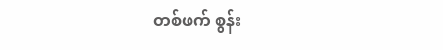တစ်ဖက် စွန်း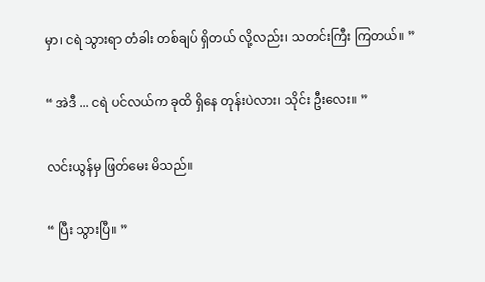မှာ၊ ငရဲ သွားရာ တံခါး တစ်ချပ် ရှိတယ် လို့လည်း၊ သတင်းကြီး ကြတယ်။ ”

“ အဲဒီ ... ငရဲ ပင်လယ်က ခုထိ ရှိနေ တုန်းပဲလား၊ သိုင်း ဦးလေး။ ”

လင်းယွန်မှ ဖြတ်မေး မိသည်။

“ ပြီး သွားပြီ။ ”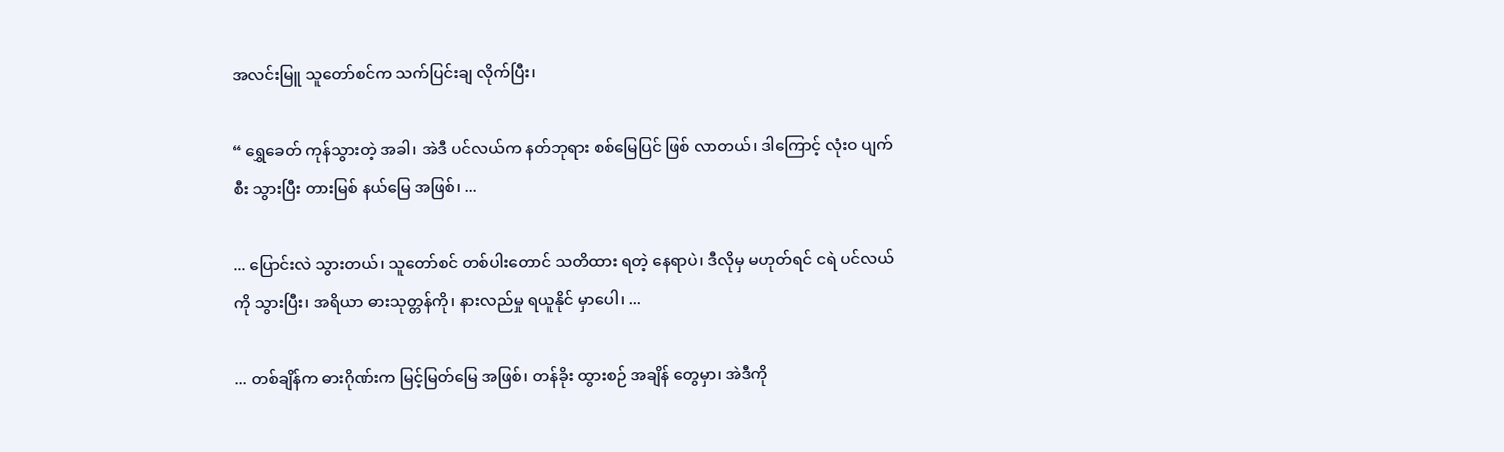အလင်းမြူ သူတော်စင်က သက်ပြင်းချ လိုက်ပြီး၊

“ ရွှေခေတ် ကုန်သွားတဲ့ အခါ၊ အဲဒီ ပင်လယ်က နတ်ဘုရား စစ်မြေပြင် ဖြစ် လာတယ်၊ ဒါကြောင့် လုံးဝ ပျက်စီး သွားပြီး တားမြစ် နယ်မြေ အဖြစ်၊ ...

... ပြောင်းလဲ သွားတယ်၊ သူတော်စင် တစ်ပါးတောင် သတိထား ရတဲ့ နေရာပဲ၊ ဒီလိုမှ မဟုတ်ရင် ငရဲ ပင်လယ်ကို သွားပြီး၊ အရိယာ ဓားသုတ္တန်ကို၊ နားလည်မှု ရယူနိုင် မှာပေါ၊ ...

... တစ်ချိန်က ဓားဂိုဏ်းက မြင့်မြတ်မြေ အဖြစ်၊ တန်ခိုး ထွားစဉ် အချိန် တွေမှာ၊ အဲဒီကို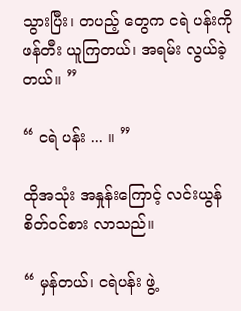သွားပြီး၊ တပည့် တွေက ငရဲ ပန်းကို ဖန်တီး ယူကြတယ်၊ အရမ်း လွယ်ခဲ့တယ်။ ”

“ ငရဲ ပန်း ... ။ ”

ထိုအသုံး အနှုန်းကြောင့် လင်းယွန် စိတ်ဝင်စား လာသည်။

“ မှန်တယ်၊ ငရဲပန်း ဖွဲ့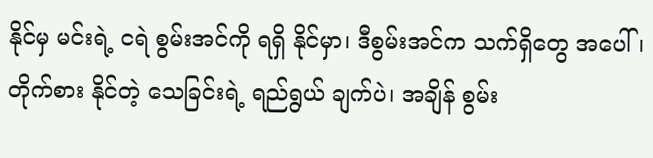နိုင်မှ မင်းရဲ့ ငရဲ စွမ်းအင်ကို ရရှိ နိုင်မှာ၊ ဒီစွမ်းအင်က သက်ရှိတွေ အပေါ်၊ တိုက်စား နိုင်တဲ့ သေခြင်းရဲ့ ရည်ရွယ် ချက်ပဲ၊ အချိန် စွမ်း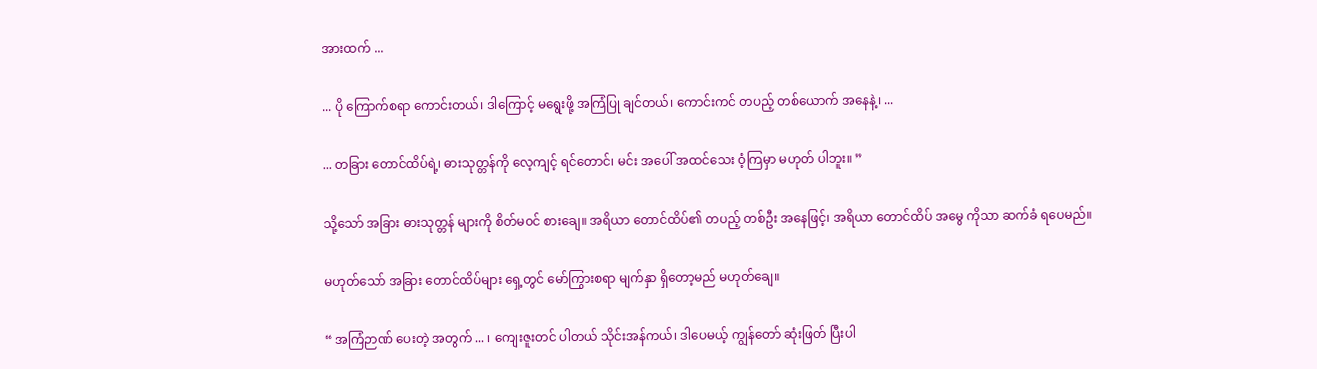အားထက် ...

... ပို ကြောက်စရာ ကောင်းတယ်၊ ဒါကြောင့် မရွေးဖို့ အကြံပြု ချင်တယ်၊ ကောင်းကင် တပည့် တစ်ယောက် အနေနဲ့၊ ...

... တခြား တောင်ထိပ်ရဲ့၊ ဓားသုတ္တန်ကို လေ့ကျင့် ရင်တောင်၊ မင်း အပေါ် အထင်သေး ဝံ့ကြမှာ မဟုတ် ပါဘူး။ ”

သို့သော် အခြား ဓားသုတ္တန် များကို စိတ်မ၀င် စားချေ။ အရိယာ တောင်ထိပ်၏ တပည့် တစ်ဦး အနေဖြင့်၊ အရိယာ တောင်ထိပ် အမွေ ကိုသာ ဆက်ခံ ရပေမည်။

မဟုတ်သော် အခြား တောင်ထိပ်များ ရှေ့တွင် မော်ကြွားစရာ မျက်နှာ ရှိတော့မည် မဟုတ်ချေ။

“ အကြံဉာဏ် ပေးတဲ့ အတွက် ... ၊ ကျေးဇူးတင် ပါတယ် သိုင်းအန်ကယ်၊ ဒါပေမယ့် ကျွန်တော် ဆုံးဖြတ် ပြီးပါ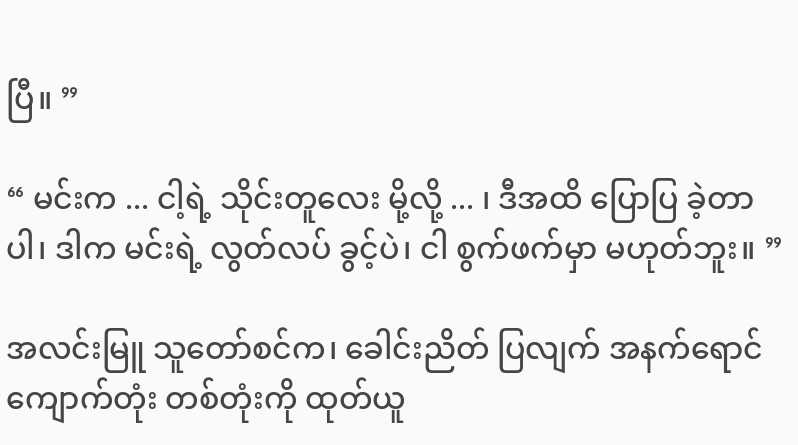ပြီ။ ”

“ မင်းက ... ငါ့ရဲ့ သိုင်းတူလေး မို့လို့ ... ၊ ဒီအထိ ပြောပြ ခဲ့တာပါ၊ ဒါက မင်းရဲ့ လွတ်လပ် ခွင့်ပဲ၊ ငါ စွက်ဖက်မှာ မဟုတ်ဘူး။ ”

အလင်းမြူ သူတော်စင်က၊ ခေါင်းညိတ် ပြလျက် အနက်ရောင် ကျောက်တုံး တစ်တုံးကို ထုတ်ယူ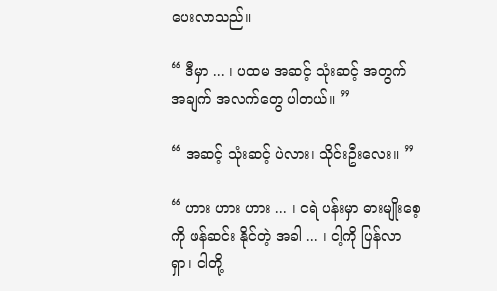ပေးလာသည်။

“ ဒီမှာ ... ၊ ပထမ အဆင့် သုံးဆင့် အတွက် အချက် အလက်တွေ ပါတယ်။ ”

“ အဆင့် သုံးဆင့် ပဲလား၊ သိုင်းဦးလေး။ ”

“ ဟား ဟား ဟား ... ၊ ငရဲ ပန်းမှာ ဓားမျိုးစေ့ကို ဖန်ဆင်း နိုင်တဲ့ အခါ ... ၊ ငါ့ကို ပြန်လာရှာ၊ ငါတို့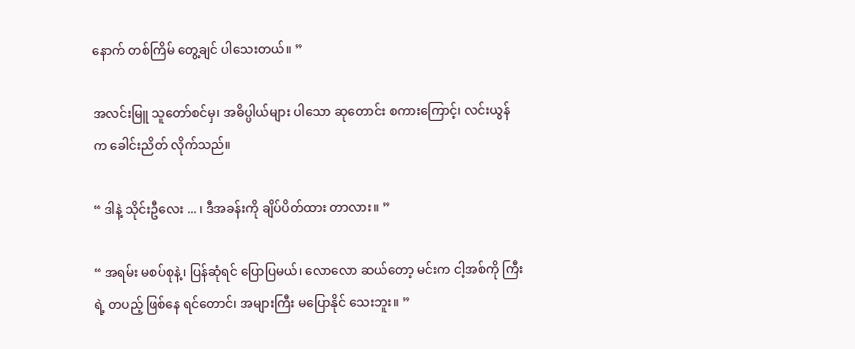နောက် တစ်ကြိမ် တွေ့ချင် ပါသေးတယ်။ ”

အလင်းမြူ သူတော်စင်မှ၊ အဓိပ္ပါယ်များ ပါသော ဆုတောင်း စကားကြောင့်၊ လင်းယွန်က ခေါင်းညိတ် လိုက်သည်။

“ ဒါနဲ့ သိုင်းဦလေး ... ၊ ဒီအခန်းကို ချိပ်ပိတ်ထား တာလား။ ”

“ အရမ်း မစပ်စုနဲ့၊ ပြန်ဆုံရင် ပြောပြမယ်၊ လောလော ဆယ်တော့ မင်းက ငါ့အစ်ကို ကြီးရဲ့ တပည့် ဖြစ်နေ ရင်တောင်၊ အများကြီး မပြောနိုင် သေးဘူး။ ”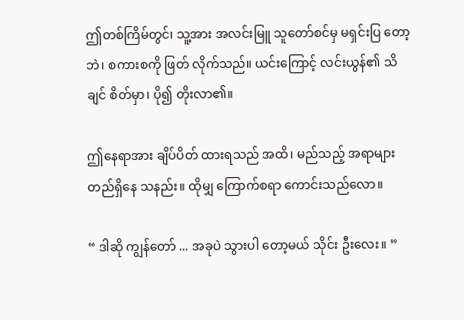ဤတစ်ကြိမ်တွင်၊ သူ့အား အလင်းမြူ သူတော်စင်မှ မရှင်းပြ တော့ဘဲ၊ စကားစကို ဖြတ် လိုက်သည်။ ယင်းကြောင့် လင်းယွန်၏ သိချင် စိတ်မှာ၊ ပို၍ တိုးလာ၏။

ဤနေရာအား ချိပ်ပိတ် ထားရသည် အထိ၊ မည်သည့် အရာများ တည်ရှိနေ သနည်း။ ထိုမျှ ကြောက်စရာ ကောင်းသည်လော။

“ ဒါဆို ကျွန်တော် ... အခုပဲ သွားပါ တော့မယ် သိုင်း ဦးလေး။ ”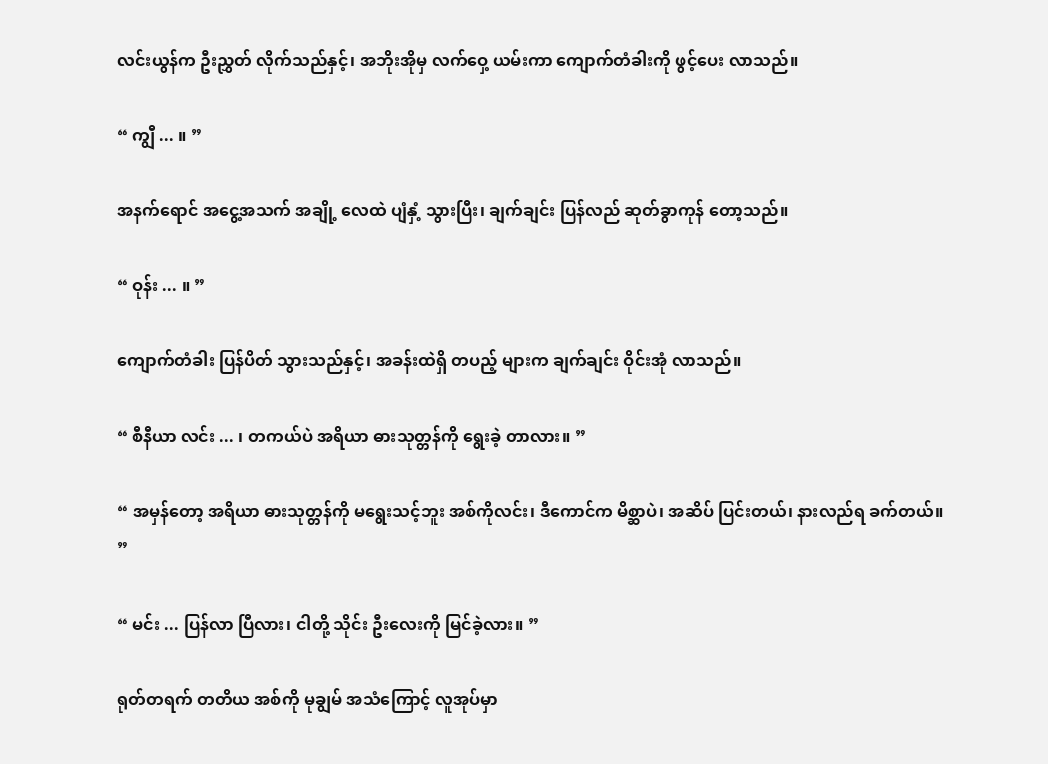လင်းယွန်က ဦးညွှတ် လိုက်သည်နှင့်၊ အဘိုးအိုမှ လက်ဝှေ့ ယမ်းကာ ကျောက်တံခါးကို ဖွင့်ပေး လာသည်။

“ ကျွီ ... ။ ”

အနက်ရောင် အငွေ့အသက် အချို့ လေထဲ ပျံနှံ့ သွားပြီး၊ ချက်ချင်း ပြန်လည် ဆုတ်ခွာကုန် တော့သည်။

“ ဝုန်း ... ။ ”

ကျောက်တံခါး ပြန်ပိတ် သွားသည်နှင့်၊ အခန်းထဲရှိ တပည့် များက ချက်ချင်း ဝိုင်းအုံ လာသည်။

“ စီနီယာ လင်း ... ၊ တကယ်ပဲ အရိယာ ဓားသုတ္တန်ကို ရွေးခဲ့ တာလား။ ”

“ အမှန်တော့ အရိယာ ဓားသုတ္တန်ကို မရွေးသင့်ဘူး အစ်ကိုလင်း၊ ဒီကောင်က မိစ္ဆာပဲ၊ အဆိပ် ပြင်းတယ်၊ နားလည်ရ ခက်တယ်။ ”

“ မင်း ... ပြန်လာ ပြီလား၊ ငါတို့ သိုင်း ဦးလေးကို မြင်ခဲ့လား။ ”

ရုတ်တရက် တတိယ အစ်ကို မုချွမ် အသံကြောင့် လူအုပ်မှာ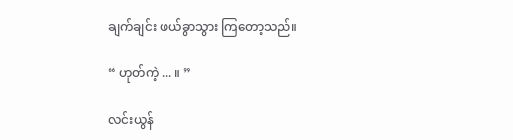ချက်ချင်း ဖယ်ခွာသွား ကြတော့သည်။

“ ဟုတ်ကဲ့ ... ။ ”

လင်းယွန်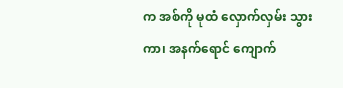က အစ်ကို မုထံ လှောက်လှမ်း သွားကာ၊ အနက်ရောင် ကျောက်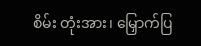စိမ်း တုံးအား၊ မြှောက်ပြ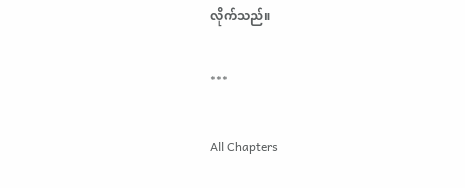လိုက်သည်။

***

All Chapters